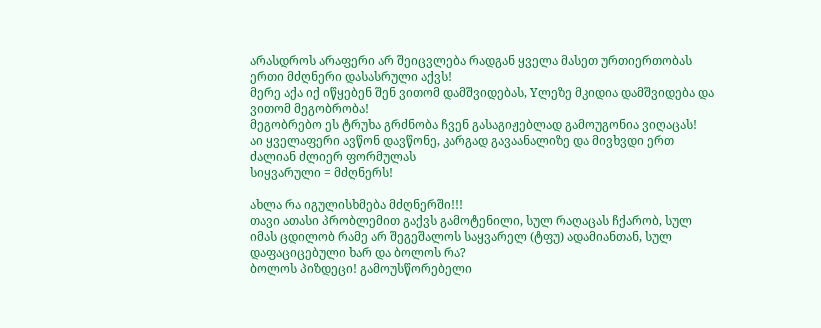არასდროს არაფერი არ შეიცვლება რადგან ყველა მასეთ ურთიერთობას ერთი მძღნერი დასასრული აქვს!
მერე აქა იქ იწყებენ შენ ვითომ დამშვიდებას, Yლეზე მკიდია დამშვიდება და ვითომ მეგობრობა!
მეგობრებო ეს ტრუხა გრძნობა ჩვენ გასაგიჟებლად გამოუგონია ვიღაცას!
აი ყველაფერი ავწონ დავწონე, კარგად გავაანალიზე და მივხვდი ერთ ძალიან ძლიერ ფორმულას
სიყვარული = მძღნერს!

ახლა რა იგულისხმება მძღნერში!!!
თავი ათასი პრობლემით გაქვს გამოტენილი, სულ რაღაცას ჩქარობ, სულ იმას ცდილობ რამე არ შეგეშალოს საყვარელ (ტფუ) ადამიანთან, სულ დაფაციცებული ხარ და ბოლოს რა?
ბოლოს პიზდეცი! გამოუსწორებელი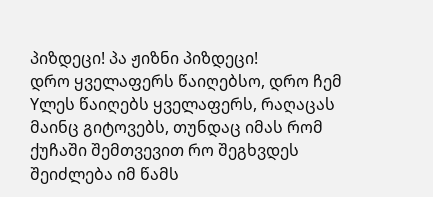პიზდეცი! პა ჟიზნი პიზდეცი!
დრო ყველაფერს წაიღებსო, დრო ჩემ Yლეს წაიღებს ყველაფერს, რაღაცას მაინც გიტოვებს, თუნდაც იმას რომ ქუჩაში შემთვევით რო შეგხვდეს შეიძლება იმ წამს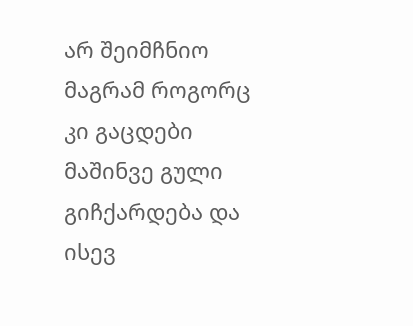არ შეიმჩნიო მაგრამ როგორც კი გაცდები მაშინვე გული გიჩქარდება და ისევ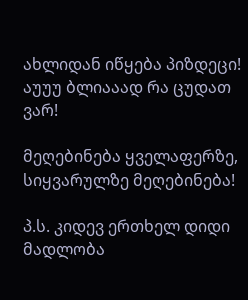ახლიდან იწყება პიზდეცი!
აუუუ ბლიააად რა ცუდათ ვარ!

მეღებინება ყველაფერზე, სიყვარულზე მეღებინება!

პ.ს. კიდევ ერთხელ დიდი მადლობა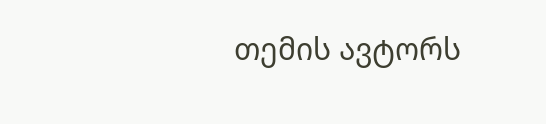თემის ავტორს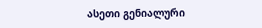ასეთი გენიალური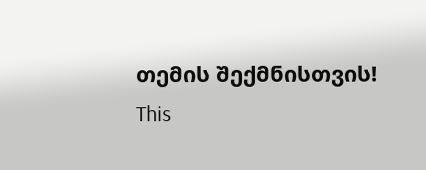თემის შექმნისთვის!
This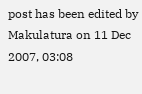post has been edited by Makulatura on 11 Dec 2007, 03:08